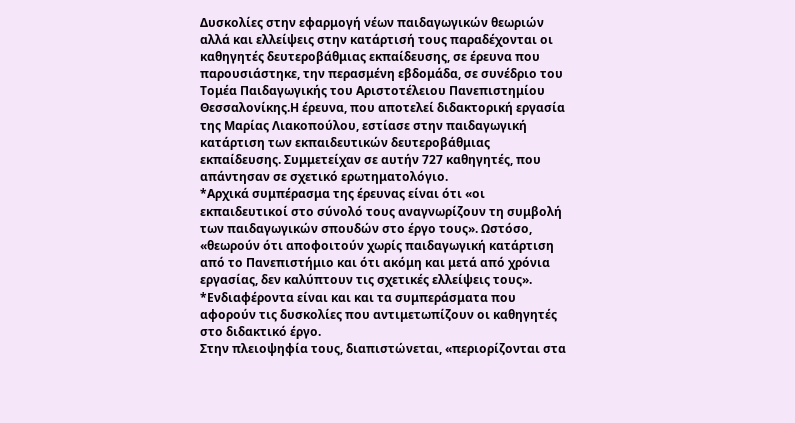Δυσκολίες στην εφαρμογή νέων παιδαγωγικών θεωριών αλλά και ελλείψεις στην κατάρτισή τους παραδέχονται οι καθηγητές δευτεροβάθμιας εκπαίδευσης, σε έρευνα που παρουσιάστηκε, την περασμένη εβδομάδα, σε συνέδριο του Τομέα Παιδαγωγικής του Αριστοτέλειου Πανεπιστημίου Θεσσαλονίκης.Η έρευνα, που αποτελεί διδακτορική εργασία της Μαρίας Λιακοπούλου, εστίασε στην παιδαγωγική κατάρτιση των εκπαιδευτικών δευτεροβάθμιας εκπαίδευσης. Συμμετείχαν σε αυτήν 727 καθηγητές, που απάντησαν σε σχετικό ερωτηματολόγιο.
*Αρχικά συμπέρασμα της έρευνας είναι ότι «οι εκπαιδευτικοί στο σύνολό τους αναγνωρίζουν τη συμβολή των παιδαγωγικών σπουδών στο έργο τους». Ωστόσο, «θεωρούν ότι αποφοιτούν χωρίς παιδαγωγική κατάρτιση από το Πανεπιστήμιο και ότι ακόμη και μετά από χρόνια εργασίας, δεν καλύπτουν τις σχετικές ελλείψεις τους».
*Ενδιαφέροντα είναι και και τα συμπεράσματα που αφορούν τις δυσκολίες που αντιμετωπίζουν οι καθηγητές στο διδακτικό έργο.
Στην πλειοψηφία τους, διαπιστώνεται, «περιορίζονται στα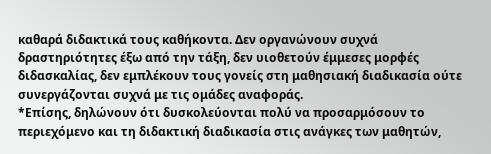καθαρά διδακτικά τους καθήκοντα. Δεν οργανώνουν συχνά δραστηριότητες έξω από την τάξη, δεν υιοθετούν έμμεσες μορφές διδασκαλίας, δεν εμπλέκουν τους γονείς στη μαθησιακή διαδικασία ούτε συνεργάζονται συχνά με τις ομάδες αναφοράς.
*Επίσης, δηλώνουν ότι δυσκολεύονται πολύ να προσαρμόσουν το περιεχόμενο και τη διδακτική διαδικασία στις ανάγκες των μαθητών,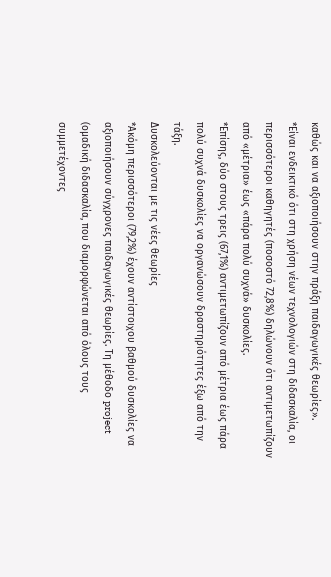καθώς και να αξιοποιήσουν στην πράξη παιδαγωγικές θεωρίες».
*Είναι ενδεικτικό ότι στη χρήση νέων τεχνολογιών στη διδασκαλία, οι περισσότεροι καθηγητές (ποσοστό 72,8%) δηλώνουν ότι αντιμετωπίζουν από «μέτρια» έως «πάρα πολύ συχνά» δυσκολίες.
*Επίσης, δύο στους τρεις (67,1%) αντιμετωπίζουν από μέτρια έως πάρα πολύ συχνά δυσκολίες να οργανώσουν δραστηριότητες έξω από την τάξη.
Δυσκολεύονται με τις νέες θεωρίες
*Ακόμη περισσότεροι (79,2%) έχουν αντίστοιχου βαθμού δυσκολίες να αξιοποιήσουν σύγχρονες παιδαγωγικές θεωρίες. Τη μέθοδο project (ομαδική διδασκαλία, που διαμορφώνεται από όλους τους συμμετέχοντες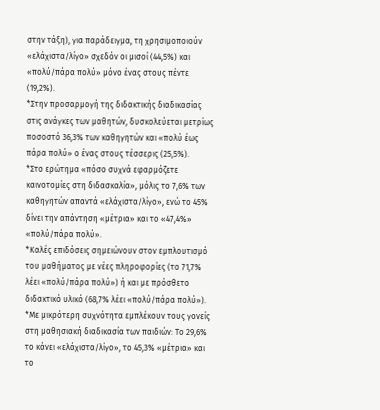στην τάξη), για παράδειγμα, τη χρησιμοποιούν «ελάχιστα/λίγο» σχεδόν οι μισοί (44,5%) και «πολύ/πάρα πολύ» μόνο ένας στους πέντε (19,2%).
*Στην προσαρμογή της διδακτικής διαδικασίας στις ανάγκες των μαθητών, δυσκολεύεται μετρίως ποσοστό 36,3% των καθηγητών και «πολύ έως πάρα πολύ» ο ένας στους τέσσερις (25,5%).
*Στο ερώτημα «πόσο συχνά εφαρμόζετε καινοτομίες στη διδασκαλία», μόλις το 7,6% των καθηγητών απαντά «ελάχιστα/λίγο», ενώ το 45% δίνει την απάντηση «μέτρια» και το «47,4%» «πολύ/πάρα πολύ».
*Καλές επιδόσεις σημειώνουν στον εμπλουτισμό του μαθήματος με νέες πληροφορίες (το 71,7% λέει «πολύ/πάρα πολύ») ή και με πρόσθετο διδακτικό υλικό (68,7% λέει «πολύ/πάρα πολύ»).
*Με μικρότερη συχνότητα εμπλέκουν τους γονείς στη μαθησιακή διαδικασία των παιδιών: Το 29,6% το κάνει «ελάχιστα/λίγο», το 45,3% «μέτρια» και το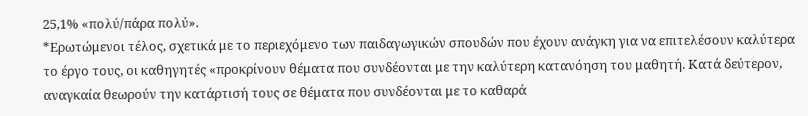25,1% «πολύ/πάρα πολύ».
*Ερωτώμενοι τέλος, σχετικά με το περιεχόμενο των παιδαγωγικών σπουδών που έχουν ανάγκη για να επιτελέσουν καλύτερα το έργο τους, οι καθηγητές «προκρίνουν θέματα που συνδέονται με την καλύτερη κατανόηση του μαθητή. Κατά δεύτερον, αναγκαία θεωρούν την κατάρτισή τους σε θέματα που συνδέονται με το καθαρά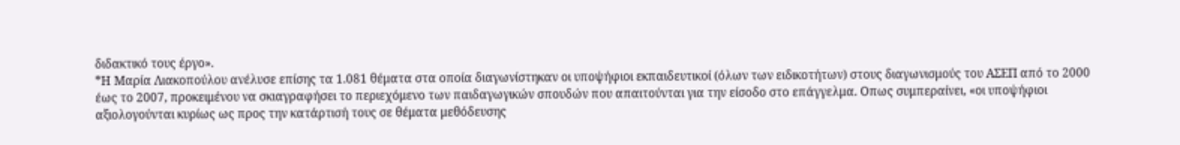διδακτικό τους έργο».
*Η Μαρία Λιακοπούλου ανέλυσε επίσης τα 1.081 θέματα στα οποία διαγωνίστηκαν οι υποψήφιοι εκπαιδευτικοί (όλων των ειδικοτήτων) στους διαγωνισμούς του ΑΣΕΠ από το 2000 έως το 2007, προκειμένου να σκιαγραφήσει το περιεχόμενο των παιδαγωγικών σπουδών που απαιτούνται για την είσοδο στο επάγγελμα. Οπως συμπεραίνει, «οι υποψήφιοι αξιολογούνται κυρίως ως προς την κατάρτισή τους σε θέματα μεθόδευσης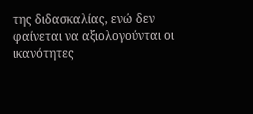της διδασκαλίας, ενώ δεν φαίνεται να αξιολογούνται οι ικανότητες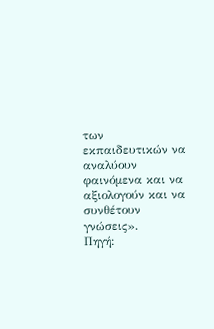των εκπαιδευτικών να αναλύουν φαινόμενα και να αξιολογούν και να συνθέτουν γνώσεις».
Πηγή: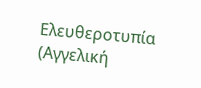Ελευθεροτυπία (Αγγελική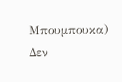Μπουμπουκα)
Δεν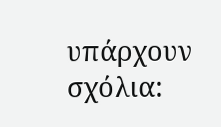υπάρχουν σχόλια: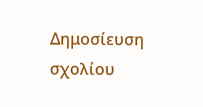Δημοσίευση σχολίου